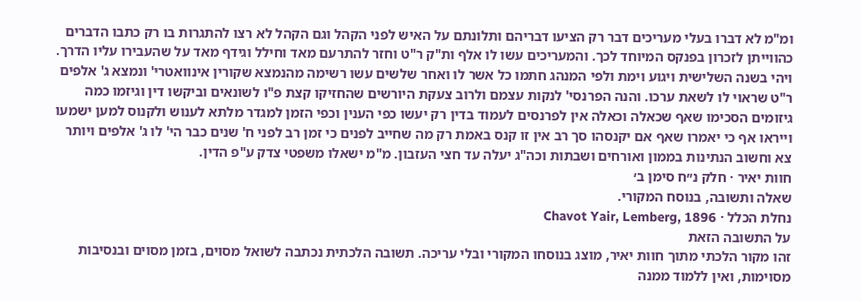ומ"מ לא דברו בעלי מעריכים דבר רק הציעו דבריהם ותלונתם על האיש לפני הקהל וגם הקהל לא רצו להתגרות בו רק כתבו הדברים כהווייתן לזכרון בפנקס המיוחד לכך. והמעריכים עשו לו אלף ות"ק ר"ט וחזר להתרעם מאד וחילל וגידף מאד על שהעבירו עליו הדרך. ויהי בשנה השלישית ויגוע וימת ולפי המנהג חתמו כל אשר לו ואחר שלשים עשו רשימה מהנמצא שקורין אינוואטרי' ונמצא ג' אלפים ר"ט שראוי לו לשאת ערכו. והנה הפרנסי' לנקות עצמם ולרוב צעקת היורשים שהחזיקו קצת פ"ו לשונאים וביקשו דין וגיזמו כמה גיזומים הסכימו שאף שכאלה וכאלה אין לפרנסים לעמוד בדין רק יעשו כפי הענין וכפי הזמן למגדר מלתא לענוש ולקנוס למען ישמעו וייראו אף כי יאמרו שאף אם יקנסהו סך רב אין זו קנס באמת רק מה שחייב לפנים כי זמן רב לפני ח' שנים כבר הי' לו ג' אלפים ויותר צא וחשוב הנתינות בממון ואורחים ושבתות וכה"ג יעלה עד חצי העזבון. מ"מ ישאלו משפטי צדק ע"פ הדין.
חוות יאיר · חלק נ״ח סימן ב׳
שאלה ותשובה, בנוסח המקורי.
נחלת הכלל · Chavot Yair, Lemberg, 1896
על התשובה הזאת
זהו מקור הלכתי מתוך חוות יאיר, מוצג בנוסחו המקורי ובלי עריכה. תשובה הלכתית נכתבה לשואל מסוים, בזמן מסוים ובנסיבות מסוימות, ואין ללמוד ממנה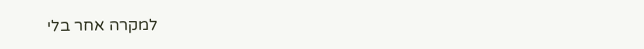למקרה אחר בלי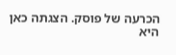הכרעה של פוסק. הצגתה כאן היא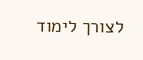לצורך לימוד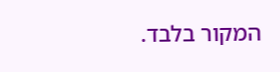המקור בלבד.